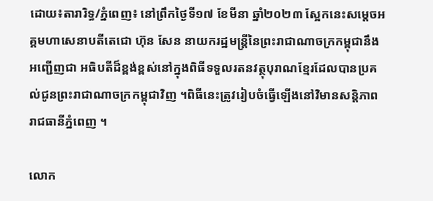ដោយ៖តារារិទ្ធ/ភ្នំពេញ៖ នៅព្រឹកថ្ងៃទី១៧ ខែមីនា ឆ្នាំ២០២៣ ស្អែកនេះសម្ដេចអគ្គមហាសេនាបតីតេជោ ហ៊ុន សែន នាយករដ្ឋមន្ត្រីនៃព្រះរាជាណាចក្រកម្ពុជានឹងអញ្ជើញជា អធិបតីដ៏ខ្ពង់ខ្ពស់នៅក្នុងពិធីទទួលរតនវត្ថុបុរាណខ្មែរដែលបានប្រគល់ជូនព្រះរាជាណាចក្រកម្ពុជាវិញ ។ពិធីនេះត្រូវរៀបចំធ្វើឡើងនៅវិមានសន្តិភាពរាជធានីភ្នំពេញ ។

លោក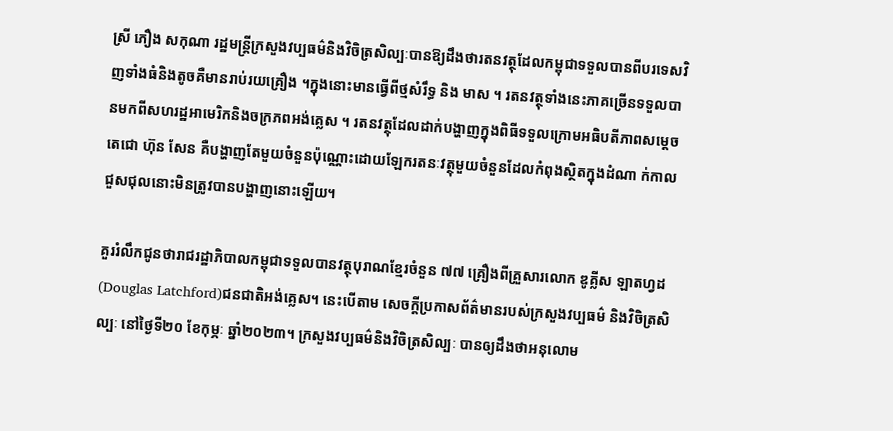ស្រី ភឿង សកុណា រដ្ឋមន្ត្រីក្រសួងវប្បធម៌និងវិចិត្រសិល្បៈបានឱ្យដឹងថារតនវត្ថុដែលកម្ពុជាទទួលបានពីបរទេសវិញទាំងធំនិងតូចគឺមានរាប់រយគ្រឿង ។ក្នុងនោះមានធ្វើពីថ្មសំរឹទ្ធ និង មាស ។ រតនវត្ថុទាំងនេះភាគច្រើនទទួលបានមកពីសហរដ្ឋអាមេរិកនិងចក្រភពអង់គ្លេស ។ រតនវត្ថុដែលដាក់បង្ហាញក្នុងពិធីទទួលក្រោមអធិបតីភាពសម្តេចតេជោ ហ៊ុន សែន គឺបង្ហាញតែមួយចំនួនប៉ុណ្ណោះដោយឡែករតនៈវត្ថុមួយចំនួនដែលកំពុងស្ថិតក្នុងដំណា ក់កាលជួសជុលនោះមិនត្រូវបានបង្ហាញនោះឡើយ។

គួររំលឹកជូនថារាជរដ្ឋាភិបាលកម្ពុជាទទួលបានវត្ថុបុរាណខ្មែរចំនួន ៧៧ គ្រឿងពីគ្រួសារលោក ឌូគ្លីស ឡាតហ្វដ(Douglas Latchford)ជនជាតិអង់គ្លេស។ នេះបើតាម សេចក្តីប្រកាសព័ត៌មានរបស់ក្រសួងវប្បធម៌ និងវិចិត្រសិល្បៈ នៅថ្ងៃទី២០ ខែកុម្ភៈ ឆ្នាំ២០២៣។ ក្រសួងវប្បធម៌និងវិចិត្រសិល្បៈ បានឲ្យដឹងថាអនុលោម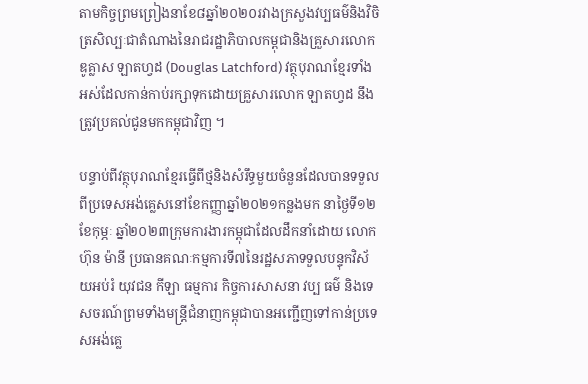តាមកិច្ចព្រមព្រៀងនាខែ៨ឆ្នាំ២០២០រវាងក្រសួងវប្បធម៌និងវិចិត្រសិល្បៈជាតំណាងនៃរាជរដ្ឋាភិបាលកម្ពុជានិងគ្រួសារលោក ឌូគ្លាស ឡាតហ្វដ (Douglas Latchford) វត្ថុបុរាណខ្មែរទាំងអស់ដែលកាន់កាប់រក្សាទុកដោយគ្រួសារលោក ឡាតហ្វដ នឹងត្រូវប្រគល់ជូនមកកម្ពុជាវិញ ។

បន្ទាប់ពីវត្ថុបុរាណខ្មែរធ្វើពីថ្មនិងសំរឹទ្ធមួយចំនួនដែលបានទទួលពីប្រទេសអង់គ្លេសនៅខែកញ្ញាឆ្នាំ២០២១កន្លងមក នាថ្ងៃទី១២ ខែកុម្ភៈ ឆ្នាំ២០២៣ក្រុមការងារកម្ពុជាដែលដឹកនាំដោយ លោក ហ៊ុន ម៉ានី ប្រធានគណៈកម្មការទី៧នៃរដ្ឋសភាទទួលបន្ទុកវិស័យអប់រំ យុវជន កីឡា ធម្មការ កិច្ចការសាសនា វប្ប ធម៌ និងទេសចរណ៍ព្រមទាំងមន្ត្រីជំនាញកម្ពុជាបានអញ្ជើញទៅកាន់ប្រទេសអង់គ្លេ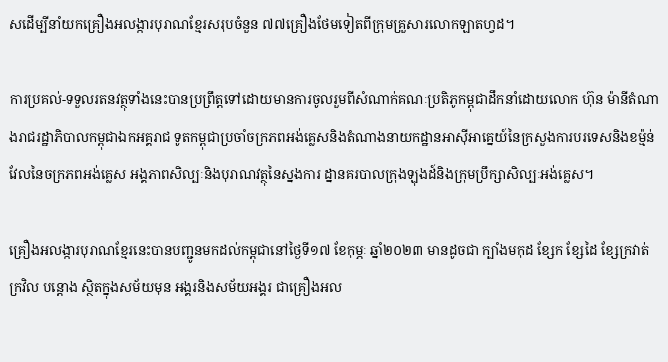សដើម្បីនាំយកគ្រឿងអលង្ការបុរាណខ្មែរសរុបចំនួន ៧៧គ្រឿងថែមទៀតពីក្រុមគ្រួសារលោកឡាតហ្វដ។

ការប្រគល់-ទទួលរតនវត្ថុទាំងនេះបានប្រព្រឹត្តទៅដោយមានការចូលរួមពីសំណាក់គណៈប្រតិភូកម្ពុជាដឹកនាំដោយលោក ហ៊ុន ម៉ានីតំណាងរាជរដ្ឋាភិបាលកម្ពុជាឯកអគ្គរាជ ទូតកម្ពុជាប្រចាំចក្រភពអង់គ្លេសនិងតំណាងនាយកដ្ឋានអាស៊ីអាគ្នេយ៍នៃក្រសួងការបរទេសនិងខម្ម៉ន់វែលនៃចក្រភពអង់គ្លេស អង្គភាពសិល្បៈនិងបុរាណវត្ថុនៃស្នងការ ដ្នានគរបាលក្រុងឡុងដ៍និងក្រុមប្រឹក្សាសិល្បៈអង់គ្លេស។

គ្រឿងអលង្ការបុរាណខ្មែរនេះបានបញ្ជូនមកដល់កម្ពុជានៅថ្ងៃទី១៧ ខែកុម្ភៈ ឆ្នាំ២០២៣ មានដូចជា ក្បាំងមកុដ ខ្សែក ខ្សែដៃ ខ្សែក្រវាត់ ក្រវិល បន្តោង ស្ថិតក្នុងសម័យមុន អង្គរនិងសម័យអង្គរ ជាគ្រឿងអល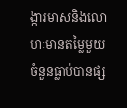ង្ការមាសនិងលោហៈមានតម្លៃមួយចំនួនធ្លាប់បានផ្ស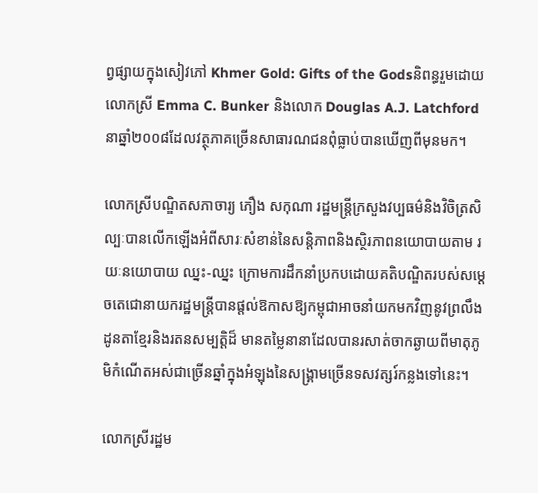ព្វផ្សាយក្នុងសៀវភៅ Khmer Gold: Gifts of the Godsនិពន្ធរួមដោយ លោកស្រី Emma C. Bunker និងលោក Douglas A.J. Latchford នាឆ្នាំ២០០៨ដែលវត្ថុភាគច្រើនសាធារណជនពុំធ្លាប់បានឃើញពីមុនមក។

លោកស្រីបណ្ឌិតសភាចារ្យ ភឿង សកុណា រដ្ឋមន្រ្តីក្រសួងវប្បធម៌និងវិចិត្រសិល្បៈបានលើកឡើងអំពីសារៈសំខាន់នៃសន្តិភាពនិងស្ថិរភាពនយោបាយតាម រយៈនយោបាយ ឈ្នះ-ឈ្នះ ក្រោមការដឹកនាំប្រកបដោយគតិបណ្ឌិតរបស់សម្តេចតេជោនាយករដ្ឋមន្រ្តីបានផ្តល់ឱកាសឱ្យកម្ពុជាអាចនាំយកមកវិញនូវព្រលឹងដូនតាខ្មែរនិងរតនសម្បត្តិដ៏ មានតម្លៃនានាដែលបានរសាត់ចាកឆ្ងាយពីមាតុភូមិកំណើតអស់ជាច្រើនឆ្នាំក្នុងអំឡុងនៃសង្គ្រាមច្រើនទសវត្សរ៍កន្លងទៅនេះ។

លោកស្រីរដ្ឋម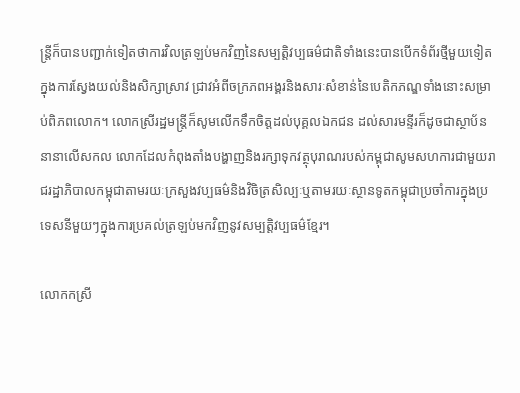ន្រ្តីក៏បានបញ្ជាក់ទៀតថាការវិលត្រឡប់មកវិញនៃសម្បត្តិវប្បធម៌ជាតិទាំងនេះបានបើកទំព័រថ្មីមួយទៀតក្នុងការស្វែងយល់និងសិក្សាស្រាវ ជ្រាវអំពីចក្រភពអង្គរនិងសារៈសំខាន់នៃបេតិកភណ្ឌទាំងនោះសម្រាប់ពិភពលោក។ លោកស្រីរដ្ឋមន្រ្តីក៏សូមលើកទឹកចិត្តដល់បុគ្គលឯកជន ដល់សារមន្ទីរក៏ដូចជាស្ថាប័ននានាលើសកល លោកដែលកំពុងតាំងបង្ហាញនិងរក្សាទុកវត្ថុបុរាណរបស់កម្ពុជាសូមសហការជាមួយរាជរដ្ឋាភិបាលកម្ពុជាតាមរយៈក្រសួងវប្បធម៌និងវិចិត្រសិល្បៈឬតាមរយៈស្ថានទូតកម្ពុជាប្រចាំការក្នុងប្រទេសនីមួយៗក្នុងការប្រគល់ត្រឡប់មកវិញនូវសម្បត្តិវប្បធម៌ខ្មែរ។

លោកកស្រី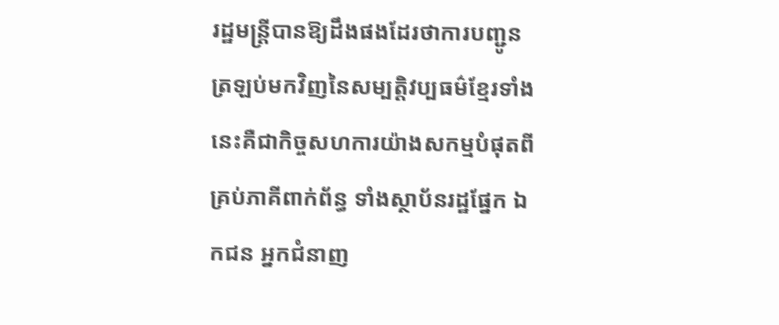រដ្ឋមន្ត្រីបានឱ្យដឹងផងដែរថាការបញ្ជូនត្រឡប់មកវិញនៃសម្បត្តិវប្បធម៌ខ្មែរទាំងនេះគឺជាកិច្ចសហការយ៉ាងសកម្មបំផុតពីគ្រប់ភាគីពាក់ព័ន្ធ ទាំងស្ថាប័នរដ្ឋផ្នែក ឯកជន អ្នកជំនាញ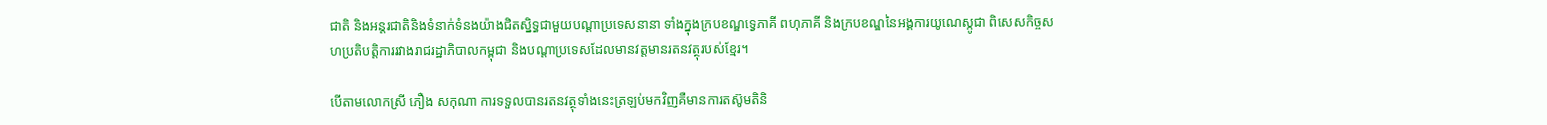ជាតិ និងអន្តរជាតិនិងទំនាក់ទំនងយ៉ាងជិតស្និទ្ធជាមួយបណ្តាប្រទេសនានា ទាំងក្នុងក្របខណ្ឌទ្វេភាគី ពហុភាគី និងក្របខណ្ឌនៃអង្គការយូណេស្កូជា ពិសេសកិច្ចសហប្រតិបត្តិការរវាងរាជរដ្ឋាភិបាលកម្ពុជា និងបណ្តាប្រទេសដែលមានវត្តមានរតនវត្ថុរបស់ខ្មែរ។

បើតាមលោកស្រី ភឿង សកុណា ការទទួលបានរតនវត្ថុទាំងនេះត្រឡប់មកវិញគឺមានការតស៊ូមតិនិ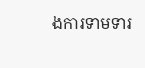ងការទាមទារ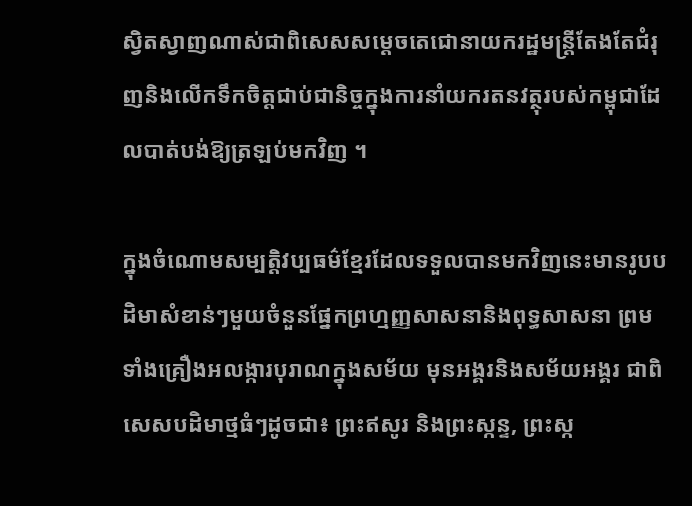ស្វិតស្វាញណាស់ជាពិសេសសម្តេចតេជោនាយករដ្ឋមន្ត្រីតែងតែជំរុញនិងលើកទឹកចិត្តជាប់ជានិច្ចក្នុងការនាំយករតនវត្ថុរបស់កម្ពុជាដែលបាត់បង់ឱ្យត្រឡប់មកវិញ ។

ក្នុងចំណោមសម្បត្តិវប្បធម៌ខ្មែរដែលទទួលបានមកវិញនេះមានរូបបដិមាសំខាន់ៗមួយចំនួនផ្នែកព្រហ្មញ្ញសាសនានិងពុទ្ធសាសនា ព្រមទាំងគ្រឿងអលង្ការបុរាណក្នុងសម័យ មុនអង្គរនិងសម័យអង្គរ ជាពិសេសបដិមាថ្មធំៗដូចជា៖ ព្រះឥសូរ និងព្រះស្កន្ទ, ព្រះស្ក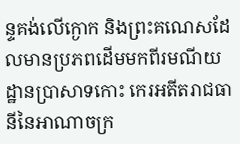ន្ទគង់លើក្ងោក និងព្រះគណេសដែលមានប្រភពដើមមកពីរមណីយដ្ឋានប្រាសាទកោះ កេរអតីតរាជធានីនៃអាណាចក្រ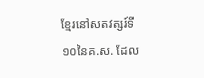ខ្មែរនៅសតវត្សរ៍ទី១០នៃគ.ស. ដែល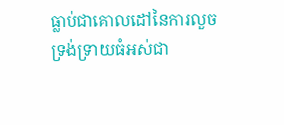ធ្លាប់ជាគោលដៅនៃការលួចទ្រង់ទ្រាយធំអស់ជា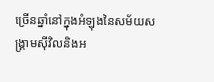ច្រើនឆ្នាំនៅក្នុងអំឡុងនៃសម័យសង្គ្រាមស៊ីវិលនិងអ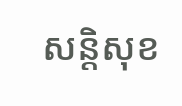សន្តិសុខ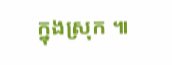ក្នុងស្រុក ៕